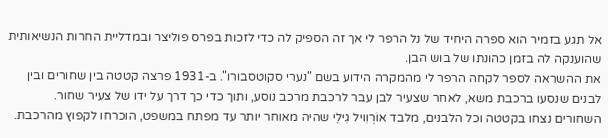אל תגע בזמיר הוא ספרה היחיד של נל הרפר לי אך זה הספיק לה כדי לזכות בפרס פוליצר ובמדליית החרות הנשיאותית שהוענקה לה בזמן כהונתו של בוש הבן.
את ההשראה לספר לקחה הרפר לי מהמקרה הידוע בשם "נערי סקוטסבורו". ב-1931 פרצה קטטה בין שחורים ובין לבנים שנסעו ברכבת משא, לאחר שצעיר לבן עבר לרכבת מרכב נוסע, ותוך כדי כך דרך על ידו של צעיר שחור. השחורים נצחו בקטטה וכל הלבנים, מלבד אוֹרְוִויל גִילֵי שהיה מאוחר יותר עד מפתח במשפט, הוכרחו לקפוץ מהרכבת.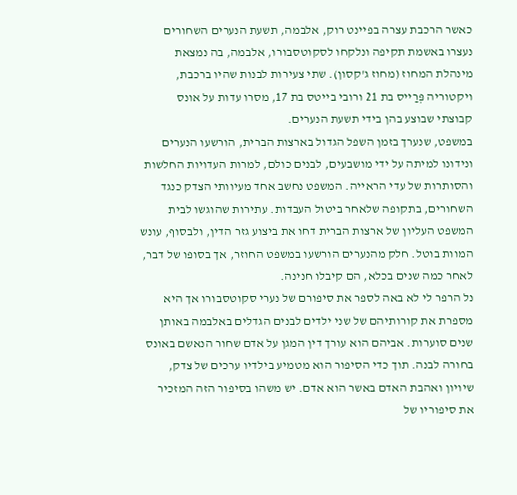כאשר הרכבת עצרה בפיינט רוק, אלבמה, תשעת הנערים השחורים נעצרו באשמת תקיפה ונלקחו לסקוטסבורו, אלבמה, בה נמצאת מינהלת המחוז (מחוז ג'קסון). שתי צעירות לבנות שהיו ברכבת, ויקטוריה פְּרַייס בת 21 ורובי בייטס בת 17, מסרו עדות על אונס קבוצתי שבוצע בהן בידי תשעת הנערים.
במשפט, שנערך בזמן השפל הגדול בארצות הברית, הורשעו הנערים ונידונו למיתה על ידי מושבעים, לבנים כולם, למרות העדויות החלשות והסותרות של עדי הראייה. המשפט נחשב אחד מעיוותי הצדק כנגד השחורים, בתקופה שלאחר ביטול העבדות. עתירות שהוגשו לבית המשפט העליון של ארצות הברית דחו את ביצוע גזר הדין, ולבסוף, עונש המוות בוטל. חלק מהנערים הורשעו במשפט החוזר, אך בסופו של דבר, לאחר כמה שנים בכלא, הם קיבלו חנינה.
נל הרפר לי לא באה לספר את סיפורם של נערי סקוטסבורו אך היא מספרת את קורותיהם של שני ילדים לבנים הגדלים באלבמה באותן שנים סוערות. אביהם הוא עורך דין המגן על אדם שחור הנאשם באונס בחורה לבנה. תוך כדי הסיפור הוא מטמיע בילדיו ערכים של צדק, שיויון ואהבת האדם באשר הוא אדם. יש משהו בסיפור הזה המזכיר את סיפוריו של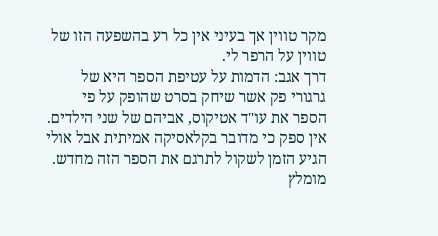מקר טווין אך בעיני אין כל רע בהשפעה הזו של טווין על הרפר לי.
דרך אגב: הדמות על עטיפת הספר היא של גרגורי פק אשר שיחק בסרט שהופק על פי הספר את עו"ד אטיקוס, אביהם של שני הילדים.
אין ספק כי מדובר בקלאסיקה אמיתית אבל אולי הגיע הזמן לשקול לתרגם את הספר הזה מחדש. מומלץ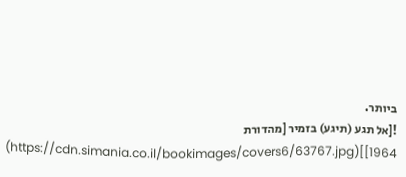ביותר.
![אל תגע (תיגע) בזמיר [מהדורת 1964]](https://cdn.simania.co.il/bookimages/covers6/63767.jpg)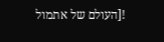![העולם של אתמול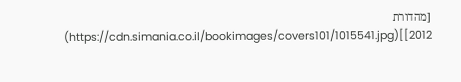[מהדורת 2012]](https://cdn.simania.co.il/bookimages/covers101/1015541.jpg)